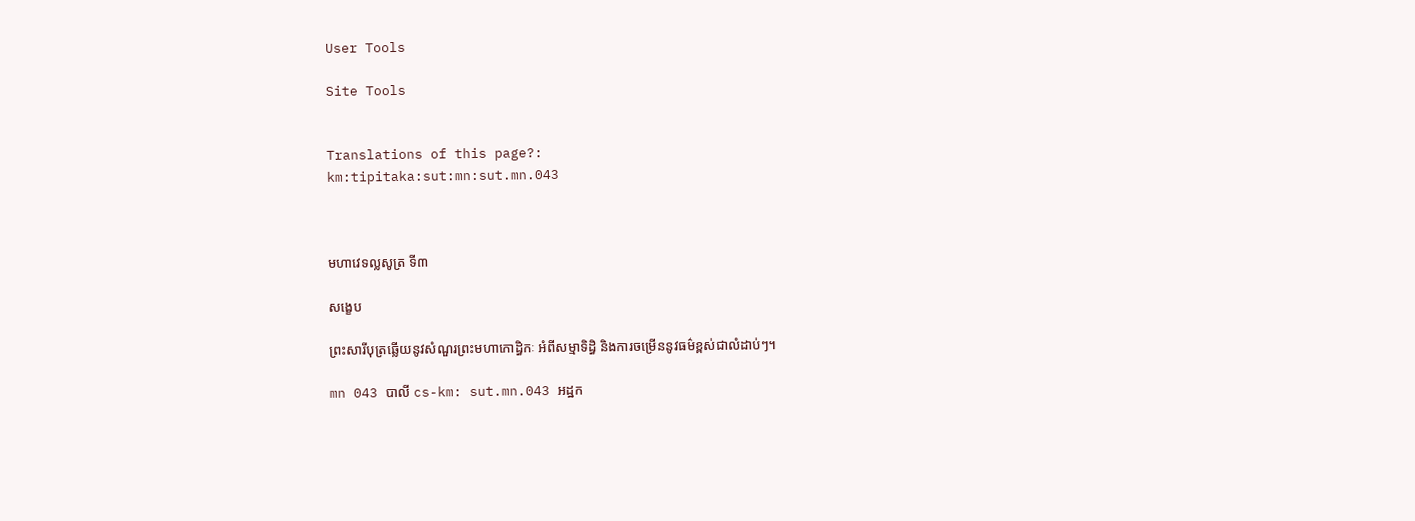User Tools

Site Tools


Translations of this page?:
km:tipitaka:sut:mn:sut.mn.043



មហាវេទល្លសូត្រ ទី៣

សង្ខេប

ព្រះសារីបុត្រឆ្លើយនូវសំណួរព្រះមហាកោដ្ធិកៈ អំពីសម្មាទិដ្ធិ និងការចម្រើននូវធម៌ខ្ពស់ជាលំដាប់ៗ។

mn 043 បាលី cs-km: sut.mn.043 អដ្ឋក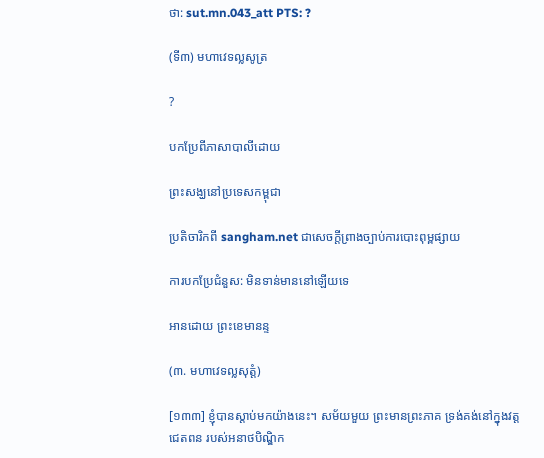ថា: sut.mn.043_att PTS: ?

(ទី៣) មហាវេទល្លសូត្រ

?

បកប្រែពីភាសាបាលីដោយ

ព្រះសង្ឃនៅប្រទេសកម្ពុជា

ប្រតិចារិកពី sangham.net ជាសេចក្តីព្រាងច្បាប់ការបោះពុម្ពផ្សាយ

ការបកប្រែជំនួស: មិនទាន់មាននៅឡើយទេ

អានដោយ ព្រះខេមានន្ទ

(៣. មហាវេទល្លសុត្តំ)

[១៣៣] ខ្ញុំបានស្តាប់មកយ៉ាងនេះ។ សម័យមួយ ព្រះមានព្រះភាគ ទ្រង់គង់នៅក្នុងវត្តជេតពន របស់អនាថបិណ្ឌិក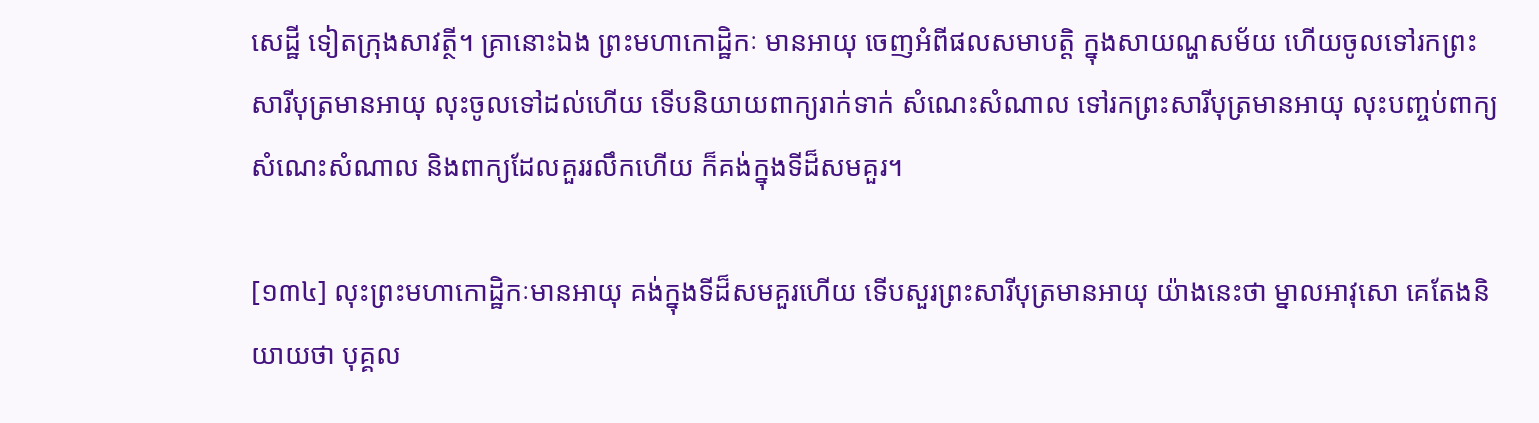សេដ្ឋី ទៀតក្រុងសាវត្ថី។ គ្រានោះឯង ព្រះមហាកោដ្ឋិកៈ មានអាយុ ចេញអំពីផលសមាបត្តិ ក្នុងសាយណ្ហសម័យ ហើយចូលទៅរកព្រះសារីបុត្រមានអាយុ លុះចូលទៅដល់ហើយ ទើបនិយាយពាក្យរាក់ទាក់ សំណេះសំណាល ទៅរកព្រះសារីបុត្រមានអាយុ លុះបញ្ចប់ពាក្យសំណេះសំណាល និងពាក្យដែលគួររលឹកហើយ ក៏គង់ក្នុងទីដ៏សមគួរ។

[១៣៤] លុះព្រះមហាកោដ្ឋិកៈមានអាយុ គង់ក្នុងទីដ៏សមគួរហើយ ទើបសួរព្រះសារីបុត្រមានអាយុ យ៉ាងនេះថា ម្នាលអាវុសោ គេតែងនិយាយថា បុគ្គល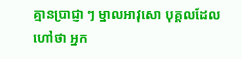គ្មានប្រាជ្ញា ៗ ម្នាលអាវុសោ បុគ្គលដែលហៅថា អ្នក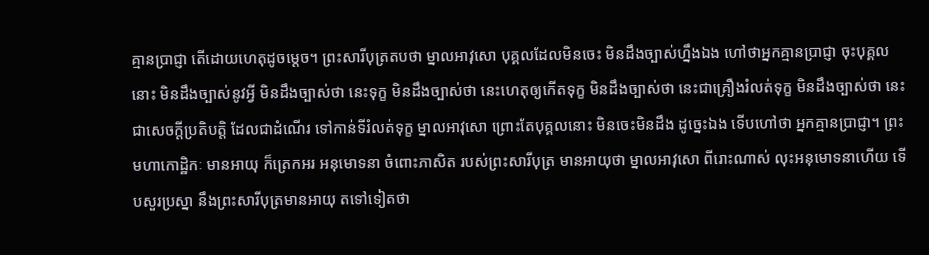គ្មានប្រាជ្ញា តើដោយហេតុដូចម្តេច។ ព្រះសារីបុត្រតបថា ម្នាលអាវុសោ បុគ្គលដែលមិនចេះ មិនដឹងច្បាស់ហ្នឹងឯង ហៅថាអ្នកគ្មានប្រាជ្ញា ចុះបុគ្គលនោះ មិនដឹងច្បាស់នូវអ្វី មិនដឹងច្បាស់ថា នេះទុក្ខ មិនដឹងច្បាស់ថា នេះហេតុឲ្យកើតទុក្ខ មិនដឹងច្បាស់ថា នេះជាគ្រឿងរំលត់ទុក្ខ មិនដឹងច្បាស់ថា នេះជាសេចក្តីប្រតិបត្តិ ដែលជាដំណើរ ទៅកាន់ទីរំលត់ទុក្ខ ម្នាលអាវុសោ ព្រោះតែបុគ្គលនោះ មិនចេះមិនដឹង ដូច្នេះឯង ទើបហៅថា អ្នកគ្មានប្រាជ្ញា។ ព្រះមហាកោដ្ឋិកៈ មានអាយុ ក៏ត្រេកអរ អនុមោទនា ចំពោះភាសិត របស់ព្រះសារីបុត្រ មានអាយុថា ម្នាលអាវុសោ ពីរោះណាស់ លុះអនុមោទនាហើយ ទើបសួរប្រស្នា នឹងព្រះសារីបុត្រមានអាយុ តទៅទៀតថា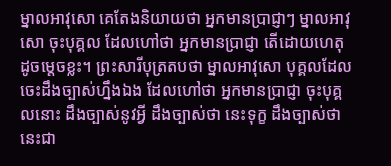ម្នាលអាវុសោ គេតែងនិយាយថា អ្នកមានប្រាជ្ញាៗ ម្នាលអាវុសោ ចុះបុគ្គល ដែលហៅថា អ្នកមានប្រាជ្ញា តើដោយហេតុដូចម្តេចខ្លះ។ ព្រះសារីបុត្រតបថា ម្នាលអាវុសោ បុគ្គលដែលចេះដឹងច្បាស់ហ្នឹងឯង ដែលហៅថា អ្នកមានប្រាជ្ញា ចុះបុគ្គលនោះ ដឹងច្បាស់នូវអ្វី ដឹងច្បាស់ថា នេះទុក្ខ ដឹងច្បាស់ថា នេះជា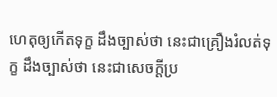ហេតុឲ្យកើតទុក្ខ ដឹងច្បាស់ថា នេះជាគ្រឿងរំលត់ទុក្ខ ដឹងច្បាស់ថា នេះជាសេចក្តីប្រ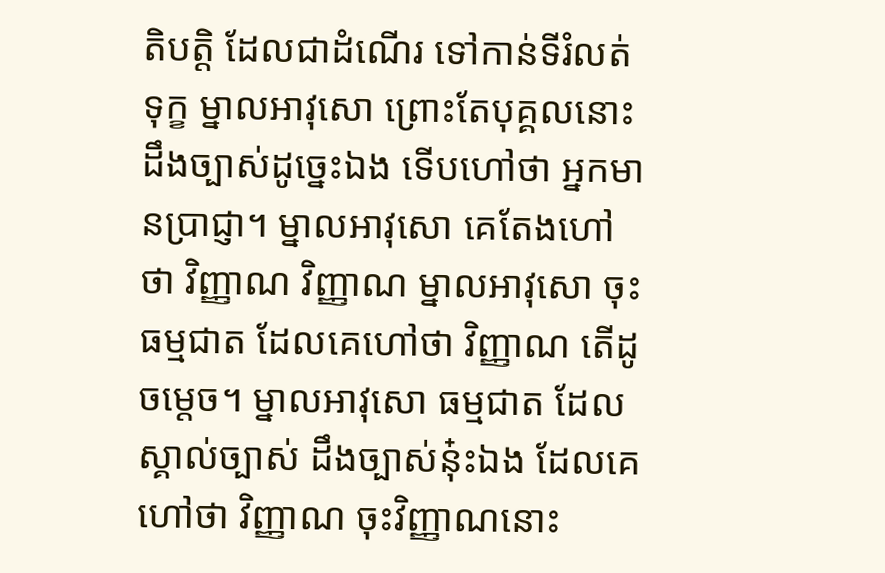តិបត្តិ ដែលជាដំណើរ ទៅកាន់ទីរំលត់ទុក្ខ ម្នាលអាវុសោ ព្រោះតែបុគ្គលនោះ ដឹងច្បាស់ដូច្នេះឯង ទើបហៅថា អ្នកមានប្រាជ្ញា។ ម្នាលអាវុសោ គេតែងហៅថា វិញ្ញាណ វិញ្ញាណ ម្នាលអាវុសោ ចុះធម្មជាត ដែលគេហៅថា វិញ្ញាណ តើដូចម្តេច។ ម្នាលអាវុសោ ធម្មជាត ដែលស្គាល់ច្បាស់ ដឹងច្បាស់នុ៎ះឯង ដែលគេហៅថា វិញ្ញាណ ចុះវិញ្ញាណនោះ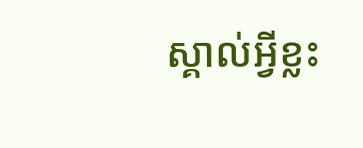ស្គាល់អ្វីខ្លះ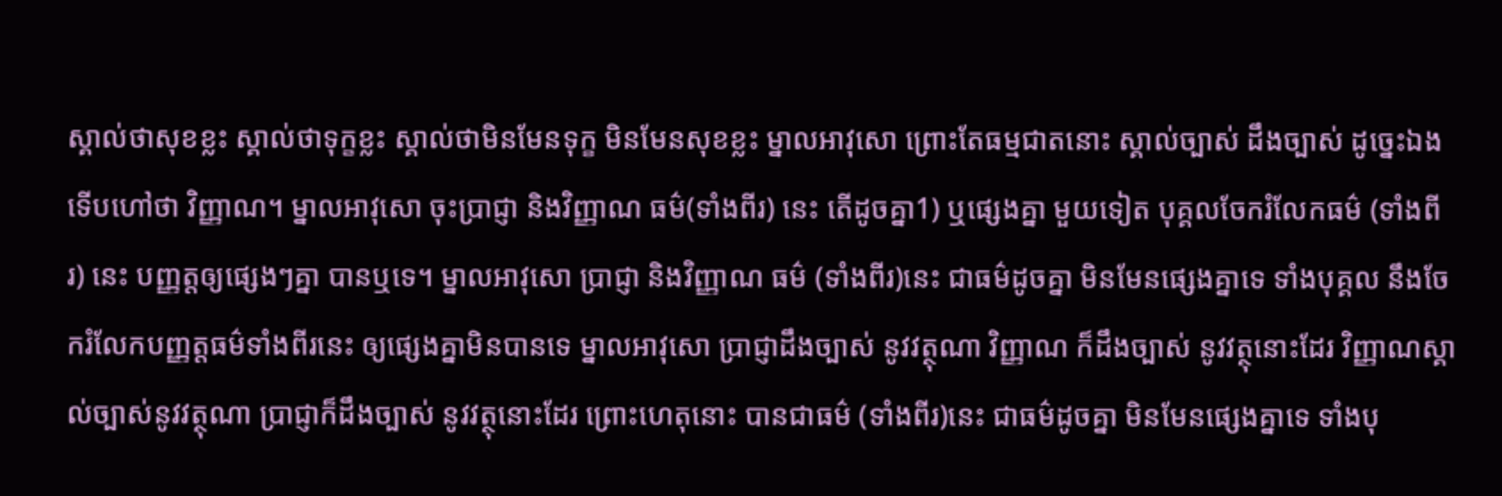ស្គាល់ថាសុខខ្លះ ស្គាល់ថាទុក្ខខ្លះ ស្គាល់ថាមិនមែនទុក្ខ មិនមែនសុខខ្លះ ម្នាលអាវុសោ ព្រោះតែធម្មជាតនោះ ស្គាល់ច្បាស់ ដឹងច្បាស់ ដូច្នេះឯង ទើបហៅថា វិញ្ញាណ។ ម្នាលអាវុសោ ចុះប្រាជ្ញា និងវិញ្ញាណ ធម៌(ទាំងពីរ) នេះ តើដូចគ្នា1) ឬផ្សេងគ្នា មួយទៀត បុគ្គលចែករំលែកធម៌ (ទាំងពីរ) នេះ បញ្ញត្តឲ្យផ្សេងៗគ្នា បានឬទេ។ ម្នាលអាវុសោ ប្រាជ្ញា និងវិញ្ញាណ ធម៌ (ទាំងពីរ)នេះ ជាធម៌ដូចគ្នា មិនមែនផ្សេងគ្នាទេ ទាំងបុគ្គល នឹងចែករំលែកបញ្ញត្តធម៌ទាំងពីរនេះ ឲ្យផ្សេងគ្នាមិនបានទេ ម្នាលអាវុសោ ប្រាជ្ញាដឹងច្បាស់ នូវវត្ថុណា វិញ្ញាណ ក៏ដឹងច្បាស់ នូវវត្ថុនោះដែរ វិញ្ញាណស្គាល់ច្បាស់នូវវត្ថុណា ប្រាជ្ញាក៏ដឹងច្បាស់ នូវវត្ថុនោះដែរ ព្រោះហេតុនោះ បានជាធម៌ (ទាំងពីរ)នេះ ជាធម៌ដូចគ្នា មិនមែនផ្សេងគ្នាទេ ទាំងបុ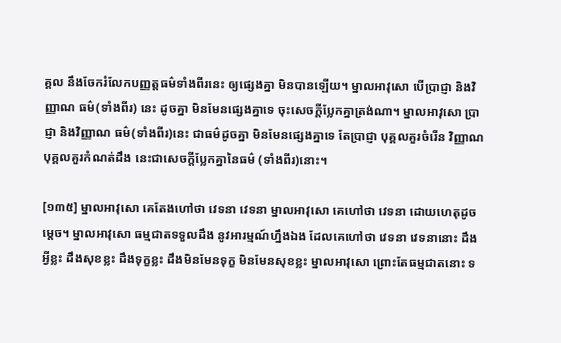គ្គល នឹងចែករំលែកបញ្ញត្តធម៌ទាំងពីរនេះ ឲ្យផ្សេងគ្នា មិនបានឡើយ។ ម្នាលអាវុសោ បើប្រាជ្ញា និងវិញ្ញាណ ធម៌(ទាំងពីរ) នេះ ដូចគ្នា មិនមែនផ្សេងគ្នាទេ ចុះសេចក្តីប្លែកគ្នាត្រង់ណា។ ម្នាលអាវុសោ ប្រាជ្ញា និងវិញ្ញាណ ធម៌(ទាំងពីរ)នេះ ជាធម៌ដូចគ្នា មិនមែនផ្សេងគ្នាទេ តែប្រាជ្ញា បុគ្គលគួរចំរើន វិញ្ញាណ បុគ្គលគួរកំណត់ដឹង នេះជាសេចក្តីប្លែកគ្នានៃធម៌ (ទាំងពីរ)នោះ។

[១៣៥] ម្នាលអាវុសោ គេតែងហៅថា វេទនា វេទនា ម្នាលអាវុសោ គេហៅថា វេទនា ដោយហេតុដូចម្តេច។ ម្នាលអាវុសោ ធម្មជាតទទួលដឹង នូវអារម្មណ៍ហ្នឹងឯង ដែលគេហៅថា វេទនា វេទនានោះ ដឹងអ្វីខ្លះ ដឹងសុខខ្លះ ដឹងទុក្ខខ្លះ ដឹងមិនមែនទុក្ខ មិនមែនសុខខ្លះ ម្នាលអាវុសោ ព្រោះតែធម្មជាតនោះ ទ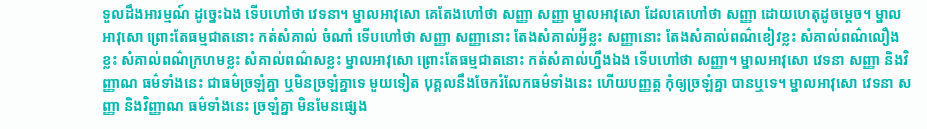ទួលដឹងអារម្មណ៍ ដូច្នេះឯង ទើបហៅថា វេទនា។ ម្នាលអាវុសោ គេតែងហៅថា សញ្ញា សញ្ញា ម្នាលអាវុសោ ដែលគេហៅថា សញ្ញា ដោយហេតុដូចម្តេច។ ម្នាលអាវុសោ ព្រោះតែធម្មជាតនោះ កត់សំគាល់ ចំណាំ ទើបហៅថា សញ្ញា សញ្ញានោះ តែងសំគាល់អ្វីខ្លះ សញ្ញានោះ តែងសំគាល់ពណ៌ខៀវខ្លះ សំគាល់ពណ៌លឿងខ្លះ សំគាល់ពណ៌ក្រហមខ្លះ សំគាល់ពណ៌សខ្លះ ម្នាលអាវុសោ ព្រោះតែធម្មជាតនោះ កត់សំគាល់ហ្នឹងឯង ទើបហៅថា សញ្ញា។ ម្នាលអាវុសោ វេទនា សញ្ញា និងវិញ្ញាណ ធម៌ទាំងនេះ ជាធម៌ច្រឡំគ្នា ឬមិនច្រឡំគ្នាទេ មួយទៀត បុគ្គលនឹងចែករំលែកធម៌ទាំងនេះ ហើយបញ្ញត្ត កុំឲ្យច្រឡំគ្នា បានឬទេ។ ម្នាលអាវុសោ វេទនា សញ្ញា និងវិញ្ញាណ ធម៌ទាំងនេះ ច្រឡំគ្នា មិនមែនផ្សេង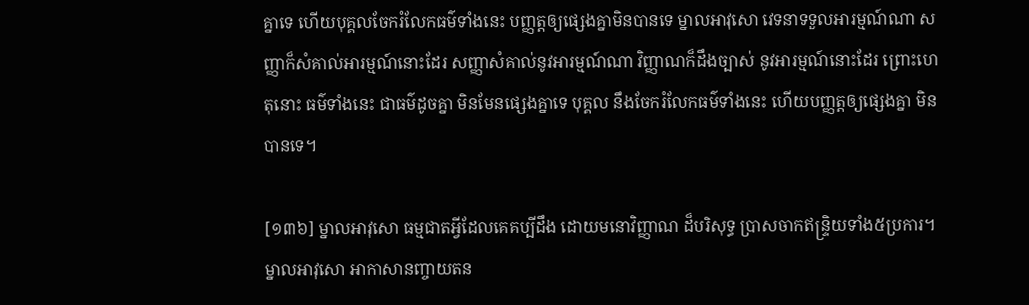គ្នាទេ ហើយបុគ្គលចែករំលែកធម៌ទាំងនេះ បញ្ញត្តឲ្យផ្សេងគ្នាមិនបានទេ ម្នាលអាវុសោ វេទនាទទួលអារម្មណ៍ណា សញ្ញាក៏សំគាល់អារម្មណ៍នោះដែរ សញ្ញាសំគាល់នូវអារម្មណ៍ណា វិញ្ញាណក៏ដឹងច្បាស់ នូវអារម្មណ៍នោះដែរ ព្រោះហេតុនោះ ធម៌ទាំងនេះ ជាធម៌ដូចគ្នា មិនមែនផ្សេងគ្នាទេ បុគ្គល នឹងចែករំលែកធម៌ទាំងនេះ ហើយបញ្ញត្តឲ្យផ្សេងគ្នា មិនបានទេ។

[១៣៦] ម្នាលអាវុសោ ធម្មជាតអ្វីដែលគេគប្បីដឹង ដោយមនោវិញ្ញាណ ដ៏បរិសុទ្ធ ប្រាសចាកឥន្ទ្រិយទាំង៥ប្រការ។ ម្នាលអាវុសោ អាកាសានញ្ចាយតន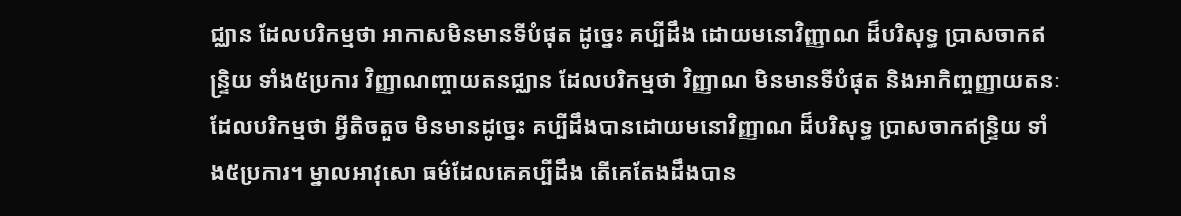ជ្ឈាន ដែលបរិកម្មថា អាកាសមិនមានទីបំផុត ដូច្នេះ គប្បីដឹង ដោយមនោវិញ្ញាណ ដ៏បរិសុទ្ធ ប្រាសចាកឥន្ទ្រិយ ទាំង៥ប្រការ វិញ្ញាណញ្ចាយតនជ្ឈាន ដែលបរិកម្មថា វិញ្ញាណ មិនមានទីបំផុត និងអាកិញ្ចញ្ញាយតនៈ ដែលបរិកម្មថា អ្វីតិចតួច មិនមានដូច្នេះ គប្បីដឹងបានដោយមនោវិញ្ញាណ ដ៏បរិសុទ្ធ ប្រាសចាកឥន្ទ្រិយ ទាំង៥ប្រការ។ ម្នាលអាវុសោ ធម៌ដែលគេគប្បីដឹង តើគេតែងដឹងបាន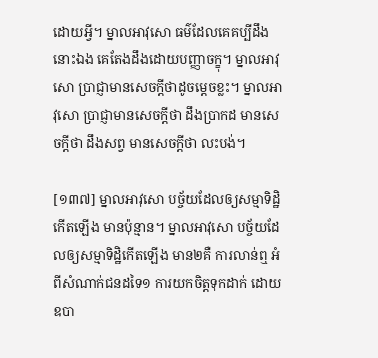ដោយអ្វី។ ម្នាលអាវុសោ ធម៌ដែលគេគប្បីដឹងនោះឯង គេតែងដឹងដោយបញ្ញាចក្ខុ។ ម្នាលអាវុសោ ប្រាជ្ញាមានសេចក្តីថាដូចម្តេចខ្លះ។ ម្នាលអាវុសោ ប្រាជ្ញាមានសេចក្តីថា ដឹងប្រាកដ មានសេចក្តីថា ដឹងសព្វ មានសេចក្តីថា លះបង់។

[១៣៧] ម្នាលអាវុសោ បច្ច័យដែលឲ្យសម្មាទិដ្ឋិកើតឡើង មានប៉ុន្មាន។ ម្នាលអាវុសោ បច្ច័យដែលឲ្យសម្មាទិដ្ឋិកើតឡើង មាន២គឺ ការលាន់ឮ អំពីសំណាក់ជនដទៃ១ ការយកចិត្តទុកដាក់ ដោយឧបា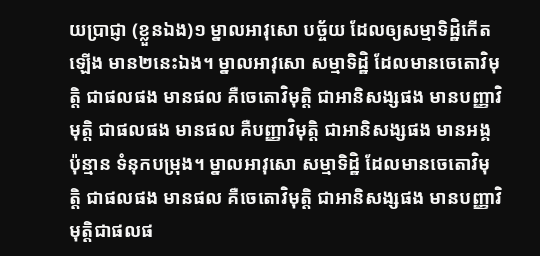យប្រាជ្ញា (ខ្លួនឯង)១ ម្នាលអាវុសោ បច្ច័យ ដែលឲ្យសម្មាទិដ្ឋិកើតឡើង មាន២នេះឯង។ ម្នាលអាវុសោ សម្មាទិដ្ឋិ ដែលមានចេតោវិមុត្តិ ជាផលផង មានផល គឺចេតោវិមុត្តិ ជាអានិសង្សផង មានបញ្ញាវិមុត្តិ ជាផលផង មានផល គឺបញ្ញាវិមុត្តិ ជាអានិសង្សផង មានអង្គប៉ុន្មាន ទំនុកបម្រុង។ ម្នាលអាវុសោ សម្មាទិដ្ឋិ ដែលមានចេតោវិមុត្តិ ជាផលផង មានផល គឺចេតោវិមុត្តិ ជាអានិសង្សផង មានបញ្ញាវិមុត្តិជាផលផ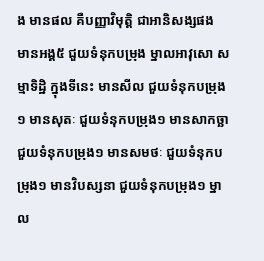ង មានផល គឺបញ្ញាវិមុត្តិ ជាអានិសង្សផង មានអង្គ៥ ជួយទំនុកបម្រុង ម្នាលអាវុសោ សម្មាទិដ្ឋិ ក្នុងទីនេះ មានសីល ជួយទំនុកបម្រុង១ មានសុតៈ ជួយទំនុកបម្រុង១ មានសាកច្ឆា ជួយទំនុកបម្រុង១ មានសមថៈ ជួយទំនុកបម្រុង១ មានវិបស្សនា ជួយទំនុកបម្រុង១ ម្នាល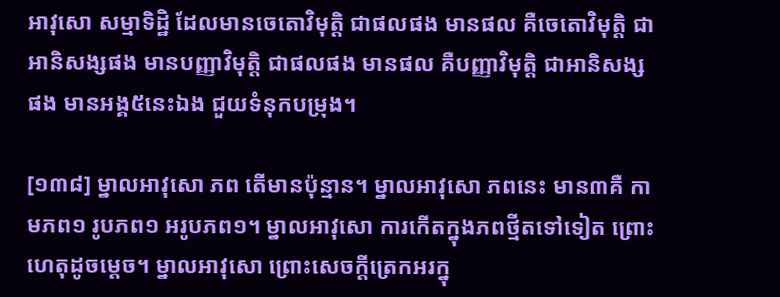អាវុសោ សម្មាទិដ្ឋិ ដែលមានចេតោវិមុត្តិ ជាផលផង មានផល គឺចេតោវិមុត្តិ ជាអានិសង្សផង មានបញ្ញាវិមុត្តិ ជាផលផង មានផល គឺបញ្ញាវិមុត្តិ ជាអានិសង្សផង មានអង្គ៥នេះឯង ជួយទំនុកបម្រុង។

[១៣៨] ម្នាលអាវុសោ ភព តើមានប៉ុន្មាន។ ម្នាលអាវុសោ ភពនេះ មាន៣គឺ កាមភព១ រូបភព១ អរូបភព១។ ម្នាលអាវុសោ ការកើតក្នុងភពថ្មីតទៅទៀត ព្រោះហេតុដូចម្តេច។ ម្នាលអាវុសោ ព្រោះសេចក្តីត្រេកអរក្នុ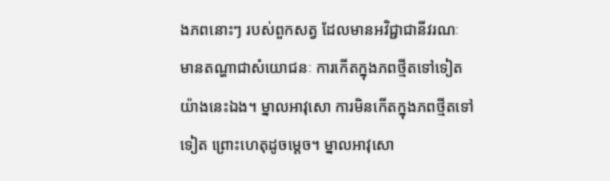ងភពនោះៗ របស់ពួកសត្វ ដែលមានអវិជ្ជាជានីវរណៈ មានតណ្ហាជាសំយោជនៈ ការកើតក្នុងភពថ្មីតទៅទៀតយ៉ាងនេះឯង។ ម្នាលអាវុសោ ការមិនកើតក្នុងភពថ្មីតទៅទៀត ព្រោះហេតុដូចម្តេច។ ម្នាលអាវុសោ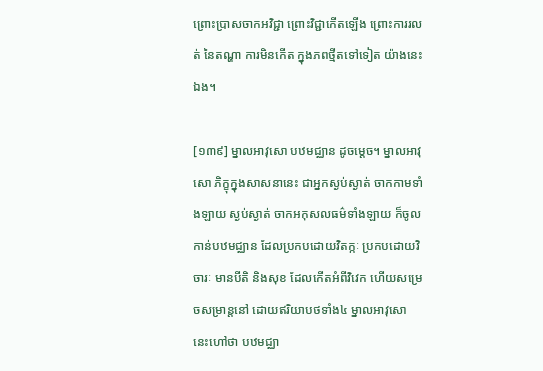ព្រោះប្រាសចាកអវិជ្ជា ព្រោះវិជ្ជាកើតឡើង ព្រោះការរលត់ នៃតណ្ហា ការមិនកើត ក្នុងភពថ្មីតទៅទៀត យ៉ាងនេះឯង។

[១៣៩] ម្នាលអាវុសោ បឋមជ្ឈាន ដូចម្តេច។ ម្នាលអាវុសោ ភិក្ខុក្នុងសាសនានេះ ជាអ្នកស្ងប់ស្ងាត់ ចាកកាមទាំងឡាយ ស្ងប់ស្ងាត់ ចាកអកុសលធម៌ទាំងឡាយ ក៏ចូលកាន់បឋមជ្ឈាន ដែលប្រកបដោយវិតក្កៈ ប្រកបដោយវិចារៈ មានបីតិ និងសុខ ដែលកើតអំពីវិវេក ហើយសម្រេចសម្រាន្តនៅ ដោយឥរិយាបថទាំង៤ ម្នាលអាវុសោ នេះហៅថា បឋមជ្ឈា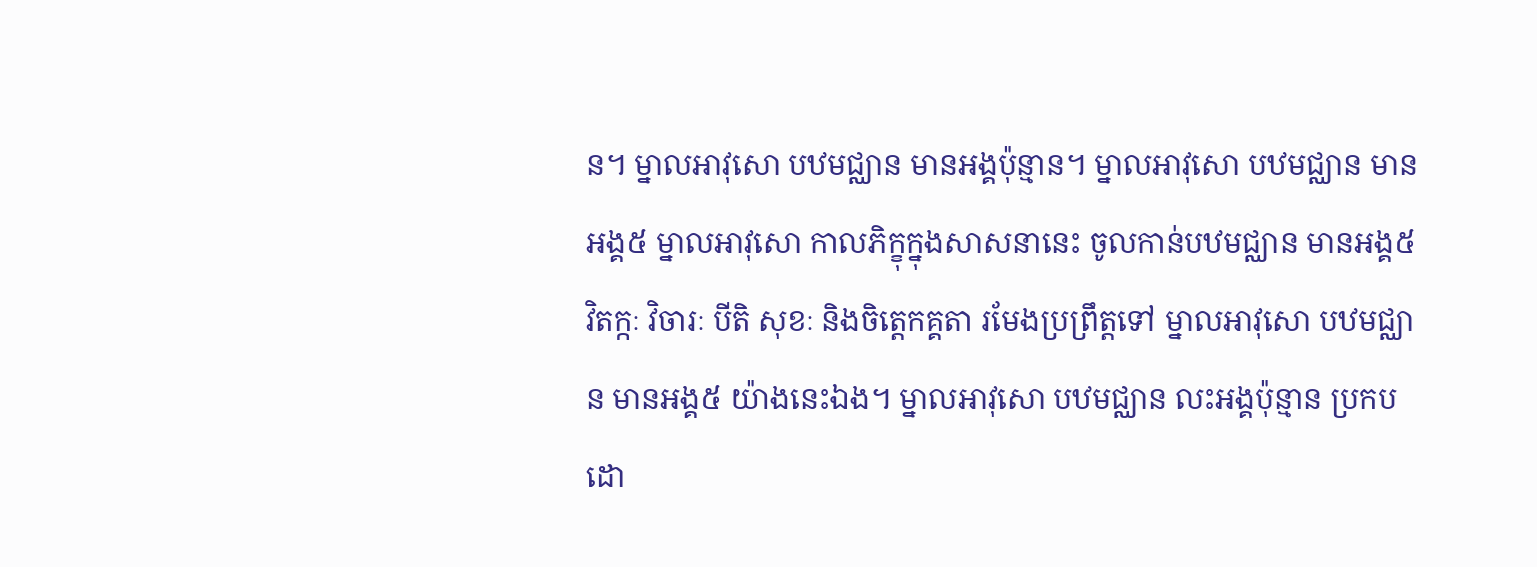ន។ ម្នាលអាវុសោ បឋមជ្ឈាន មានអង្គប៉ុន្មាន។ ម្នាលអាវុសោ បឋមជ្ឈាន មានអង្គ៥ ម្នាលអាវុសោ កាលភិក្ខុក្នុងសាសនានេះ ចូលកាន់បឋមជ្ឈាន មានអង្គ៥ វិតក្កៈ វិចារៈ បីតិ សុខៈ និងចិត្តេកគ្គតា រមែងប្រព្រឹត្តទៅ ម្នាលអាវុសោ បឋមជ្ឈាន មានអង្គ៥ យ៉ាងនេះឯង។ ម្នាលអាវុសោ បឋមជ្ឈាន លះអង្គប៉ុន្មាន ប្រកបដោ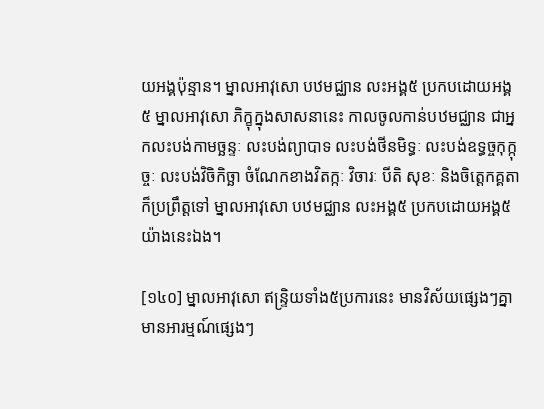យអង្គប៉ុន្មាន។ ម្នាលអាវុសោ បឋមជ្ឈាន លះអង្គ៥ ប្រកបដោយអង្គ៥ ម្នាលអាវុសោ ភិក្ខុក្នុងសាសនានេះ កាលចូលកាន់បឋមជ្ឈាន ជាអ្នកលះបង់កាមច្ឆន្ទៈ លះបង់ព្យាបាទ លះបង់ថីនមិទ្ធៈ លះបង់ឧទ្ធច្ចកុក្កុច្ចៈ លះបង់វិចិកិច្ឆា ចំណែកខាងវិតក្កៈ វិចារៈ បីតិ សុខៈ និងចិត្តេកគ្គតា ក៏ប្រព្រឹត្តទៅ ម្នាលអាវុសោ បឋមជ្ឈាន លះអង្គ៥ ប្រកបដោយអង្គ៥ យ៉ាងនេះឯង។

[១៤០] ម្នាលអាវុសោ ឥន្ទ្រិយទាំង៥ប្រការនេះ មានវិស័យផ្សេងៗគ្នា មានអារម្មណ៍ផ្សេងៗ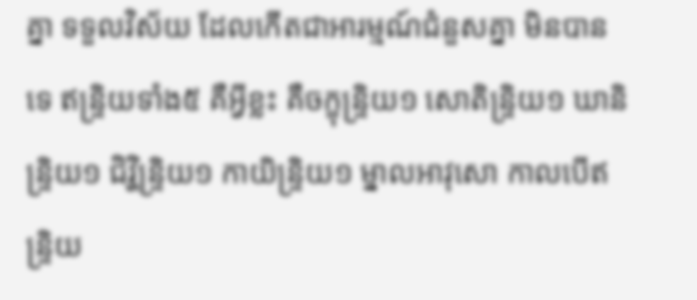គ្នា ទទួលវិស័យ ដែលកើតជាអារម្មណ៍ជំនួសគ្នា មិនបានទេ ឥន្ទ្រិយទាំង៥ គឺអ្វីខ្លះ គឺចក្ខុន្ទ្រិយ១ សោតិន្ទ្រិយ១ ឃានិន្ទ្រិយ១ ជិវ្ហិន្ទ្រិយ១ កាយិន្ទ្រិយ១ ម្នាលអាវុសោ កាលបើឥន្ទ្រិយ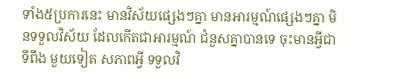ទាំង៥ប្រការនេះ មានវិស័យផ្សេងៗគ្នា មានអារម្មណ៍ផ្សេងៗគ្នា មិនទទួលវិស័យ ដែលកើតជាអារម្មណ៍ ជំនួសគ្នាបានទេ ចុះមានអ្វីជាទីពឹង មួយទៀត សភាពអ្វី ទទួលវិ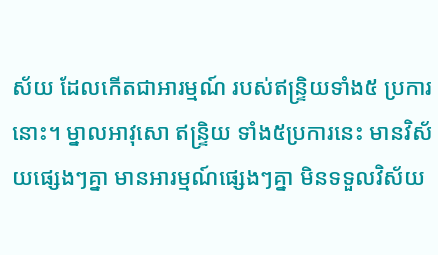ស័យ ដែលកើតជាអារម្មណ៍ របស់ឥន្ទ្រិយទាំង៥ ប្រការនោះ។ ម្នាលអាវុសោ ឥន្ទ្រិយ ទាំង៥ប្រការនេះ មានវិស័យផ្សេងៗគ្នា មានអារម្មណ៍ផ្សេងៗគ្នា មិនទទួលវិស័យ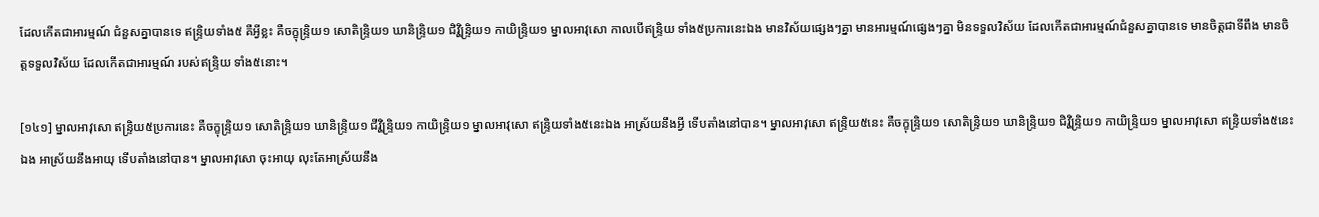ដែលកើតជាអារម្មណ៍ ជំនួសគ្នាបានទេ ឥន្ទ្រិយទាំង៥ គឺអ្វីខ្លះ គឺចក្ខុន្ទ្រិយ១ សោតិន្ទ្រិយ១ ឃានិន្ទ្រិយ១ ជិវ្ហិន្ទ្រិយ១ កាយិន្ទ្រិយ១ ម្នាលអាវុសោ កាលបើឥន្ទ្រិយ ទាំង៥ប្រការនេះឯង មានវិស័យផ្សេងៗគ្នា មានអារម្មណ៍ផ្សេងៗគ្នា មិនទទួលវិស័យ ដែលកើតជាអារម្មណ៍ជំនួសគ្នាបានទេ មានចិត្តជាទីពឹង មានចិត្តទទួលវិស័យ ដែលកើតជាអារម្មណ៍ របស់ឥន្ទ្រិយ ទាំង៥នោះ។

[១៤១] ម្នាលអាវុសោ ឥន្ទ្រិយ៥ប្រការនេះ គឺចក្ខុន្ទ្រិយ១ សោតិន្ទ្រិយ១ ឃានិន្ទ្រិយ១ ជីវ្ហិន្ទ្រិយ១ កាយិន្ទ្រិយ១ ម្នាលអាវុសោ ឥន្ទ្រិយទាំង៥នេះឯង អាស្រ័យនឹងអ្វី ទើបតាំងនៅបាន។ ម្នាលអាវុសោ ឥន្ទ្រិយ៥នេះ គឺចក្ខុន្ទ្រិយ១ សោតិន្ទ្រិយ១ ឃានិន្ទ្រិយ១ ជិវ្ហិន្ទ្រិយ១ កាយិន្ទ្រិយ១ ម្នាលអាវុសោ ឥន្ទ្រិយទាំង៥នេះឯង អាស្រ័យនឹងអាយុ ទើបតាំងនៅបាន។ ម្នាលអាវុសោ ចុះអាយុ លុះតែអាស្រ័យនឹង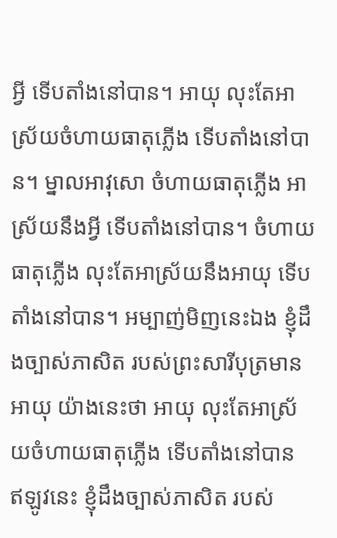អ្វី ទើបតាំងនៅបាន។ អាយុ លុះតែអាស្រ័យចំហាយធាតុភ្លើង ទើបតាំងនៅបាន។ ម្នាលអាវុសោ ចំហាយធាតុភ្លើង អាស្រ័យនឹងអ្វី ទើបតាំងនៅបាន។ ចំហាយធាតុភ្លើង លុះតែអាស្រ័យនឹងអាយុ ទើបតាំងនៅបាន។ អម្បាញ់មិញនេះឯង ខ្ញុំដឹងច្បាស់ភាសិត របស់ព្រះសារីបុត្រមានអាយុ យ៉ាងនេះថា អាយុ លុះតែអាស្រ័យចំហាយធាតុភ្លើង ទើបតាំងនៅបាន ឥឡូវនេះ ខ្ញុំដឹងច្បាស់ភាសិត របស់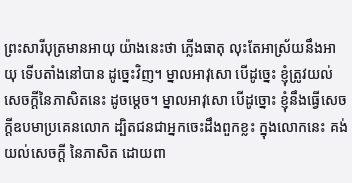ព្រះសារីបុត្រមានអាយុ យ៉ាងនេះថា ភ្លើងធាតុ លុះតែអាស្រ័យនឹងអាយុ ទើបតាំងនៅបាន ដូច្នេះវិញ។ ម្នាលអាវុសោ បើដូច្នេះ ខ្ញុំត្រូវយល់សេចក្តីនៃភាសិតនេះ ដូចម្តេច។ ម្នាលអាវុសោ បើដូច្នោះ ខ្ញុំនឹងធ្វើសេចក្តីឧបមាប្រគេនលោក ដ្បិតជនជាអ្នកចេះដឹងពួកខ្លះ ក្នុងលោកនេះ គង់យល់សេចក្តី នៃភាសិត ដោយពា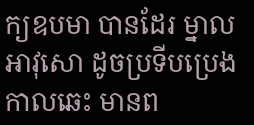ក្យឧបមា បានដែរ ម្នាលអាវុសោ ដូចប្រទីបប្រេង កាលឆេះ មានព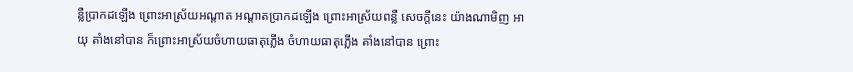ន្លឺប្រាកដឡើង ព្រោះអាស្រ័យអណ្តាត អណ្តាតប្រាកដឡើង ព្រោះអាស្រ័យពន្លឺ សេចក្តីនេះ យ៉ាងណាមិញ អាយុ តាំងនៅបាន ក៏ព្រោះអាស្រ័យចំហាយធាតុភ្លើង ចំហាយធាតុភ្លើង តាំងនៅបាន ព្រោះ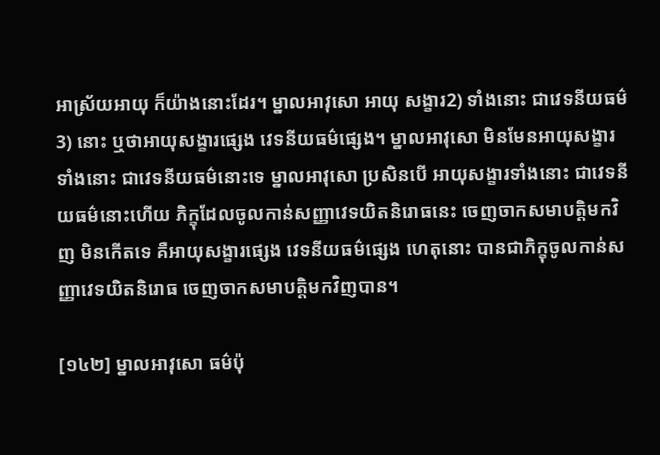អាស្រ័យអាយុ ក៏យ៉ាងនោះដែរ។ ម្នាលអាវុសោ អាយុ សង្ខារ2) ទាំងនោះ ជាវេទនីយធម៌3) នោះ ឬថាអាយុសង្ខារផ្សេង វេទនីយធម៌ផ្សេង។ ម្នាលអាវុសោ មិនមែនអាយុសង្ខារទាំងនោះ ជាវេទនីយធម៌នោះទេ ម្នាលអាវុសោ ប្រសិនបើ អាយុសង្ខារទាំងនោះ ជាវេទនីយធម៌នោះហើយ ភិក្ខុដែលចូលកាន់សញ្ញាវេទយិតនិរោធនេះ ចេញចាកសមាបត្តិមកវិញ មិនកើតទេ គឺអាយុសង្ខារផ្សេង វេទនីយធម៌ផ្សេង ហេតុនោះ បានជាភិក្ខុចូលកាន់សញ្ញាវេទយិតនិរោធ ចេញចាកសមាបត្តិមកវិញបាន។

[១៤២] ម្នាលអាវុសោ ធម៌ប៉ុ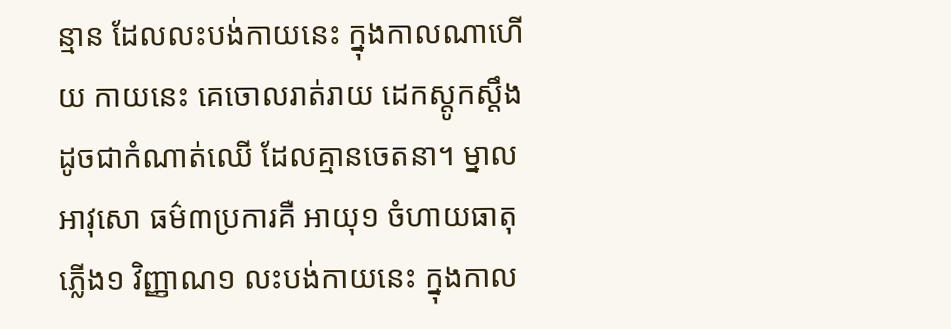ន្មាន ដែលលះបង់កាយនេះ ក្នុងកាលណាហើយ កាយនេះ គេចោលរាត់រាយ ដេកស្តូកស្តឹង ដូចជាកំណាត់ឈើ ដែលគ្មានចេតនា។ ម្នាលអាវុសោ ធម៌៣ប្រការគឺ អាយុ១ ចំហាយធាតុភ្លើង១ វិញ្ញាណ១ លះបង់កាយនេះ ក្នុងកាល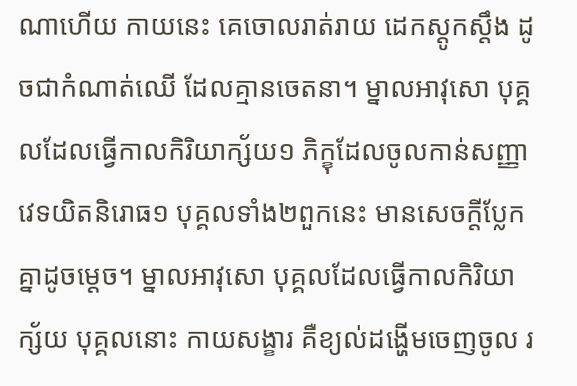ណាហើយ កាយនេះ គេចោលរាត់រាយ ដេកស្តូកស្តឹង ដូចជាកំណាត់ឈើ ដែលគ្មានចេតនា។ ម្នាលអាវុសោ បុគ្គលដែលធ្វើកាលកិរិយាក្ស័យ១ ភិក្ខុដែលចូលកាន់សញ្ញាវេទយិតនិរោធ១ បុគ្គលទាំង២ពួកនេះ មានសេចក្តីប្លែកគ្នាដូចម្តេច។ ម្នាលអាវុសោ បុគ្គលដែលធ្វើកាលកិរិយាក្ស័យ បុគ្គលនោះ កាយសង្ខារ គឺខ្យល់ដង្ហើមចេញចូល រ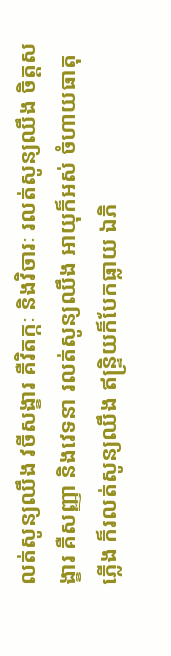លត់សូន្យឈឹង វចីសង្ខារ គឺវិតក្កៈ និងវិចារៈ រលត់សូន្យឈឹង ចិត្តសង្ខារ គឺសញ្ញា និងវេទនា រលត់សូន្យឈឹង អាយុក៏អស់ ចំហាយធាតុភ្លើង ក៏រលត់សូន្យឈឹង ឥន្ទ្រិយក៏បែកធ្លាយ ឯភិ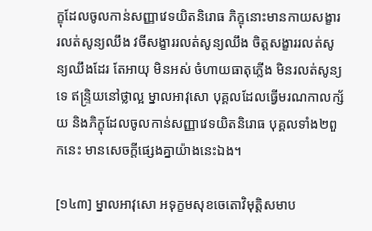ក្ខុដែលចូលកាន់សញ្ញាវេទយិតនិរោធ ភិក្ខុនោះមានកាយសង្ខារ រលត់សូន្យឈឹង វចីសង្ខាររលត់សូន្យឈឹង ចិត្តសង្ខាររលត់សូន្យឈឹងដែរ តែអាយុ មិនអស់ ចំហាយធាតុភ្លើង មិនរលត់សូន្យទេ ឥន្ទ្រិយនៅថ្លាល្អ ម្នាលអាវុសោ បុគ្គលដែលធ្វើមរណកាលក្ស័យ និងភិក្ខុដែលចូលកាន់សញ្ញាវេទយិតនិរោធ បុគ្គលទាំង២ពួកនេះ មានសេចក្តីផ្សេងគ្នាយ៉ាងនេះឯង។

[១៤៣] ម្នាលអាវុសោ អទុក្ខមសុខចេតោវិមុត្តិសមាប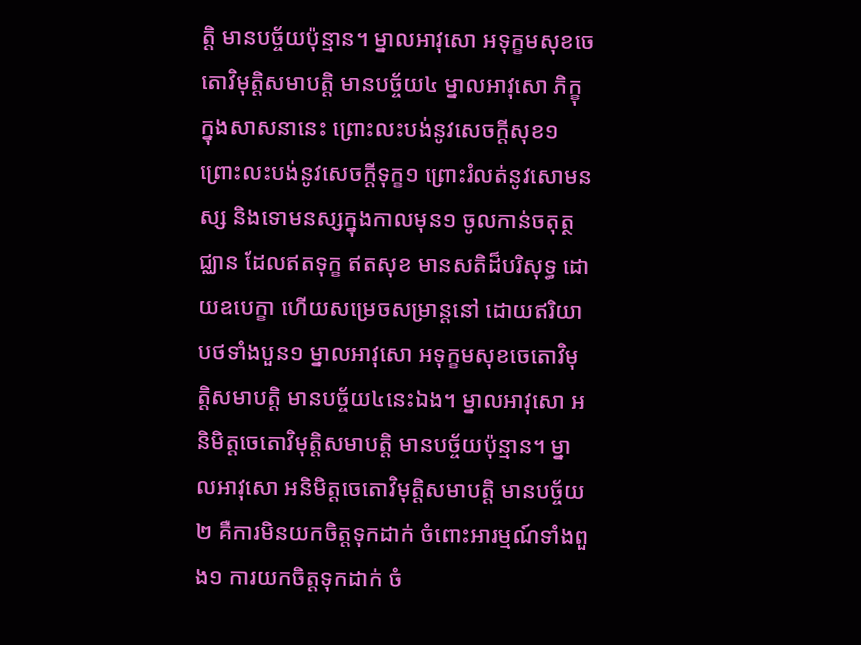ត្តិ មានបច្ច័យប៉ុន្មាន។ ម្នាលអាវុសោ អទុក្ខមសុខចេតោវិមុត្តិសមាបត្តិ មានបច្ច័យ៤ ម្នាលអាវុសោ ភិក្ខុក្នុងសាសនានេះ ព្រោះលះបង់នូវសេចក្តីសុខ១ ព្រោះលះបង់នូវសេចក្តីទុក្ខ១ ព្រោះរំលត់នូវសោមនស្ស និងទោមនស្សក្នុងកាលមុន១ ចូលកាន់ចតុត្ថជ្ឈាន ដែលឥតទុក្ខ ឥតសុខ មានសតិដ៏បរិសុទ្ធ ដោយឧបេក្ខា ហើយសម្រេចសម្រាន្តនៅ ដោយឥរិយាបថទាំងបួន១ ម្នាលអាវុសោ អទុក្ខមសុខចេតោវិមុត្តិសមាបត្តិ មានបច្ច័យ៤នេះឯង។ ម្នាលអាវុសោ អនិមិត្តចេតោវិមុត្តិសមាបត្តិ មានបច្ច័យប៉ុន្មាន។ ម្នាលអាវុសោ អនិមិត្តចេតោវិមុត្តិសមាបត្តិ មានបច្ច័យ២ គឺការមិនយកចិត្តទុកដាក់ ចំពោះអារម្មណ៍ទាំងពួង១ ការយកចិត្តទុកដាក់ ចំ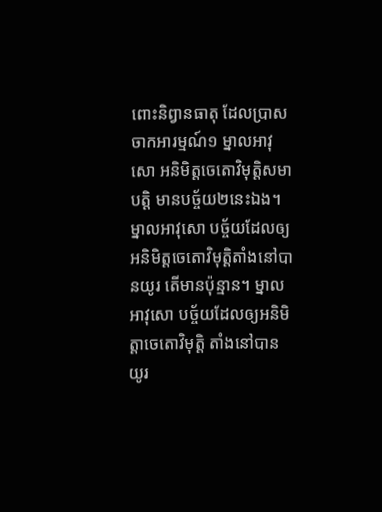ពោះនិព្វានធាតុ ដែលប្រាសចាកអារម្មណ៍១ ម្នាលអាវុសោ អនិមិត្តចេតោវិមុត្តិសមាបត្តិ មានបច្ច័យ២នេះឯង។ ម្នាលអាវុសោ បច្ច័យដែលឲ្យអនិមិត្តចេតោវិមុត្តិតាំងនៅបានយូរ តើមានប៉ុន្មាន។ ម្នាលអាវុសោ បច្ច័យដែលឲ្យអនិមិត្តាចេតោវិមុត្តិ តាំងនៅបានយូរ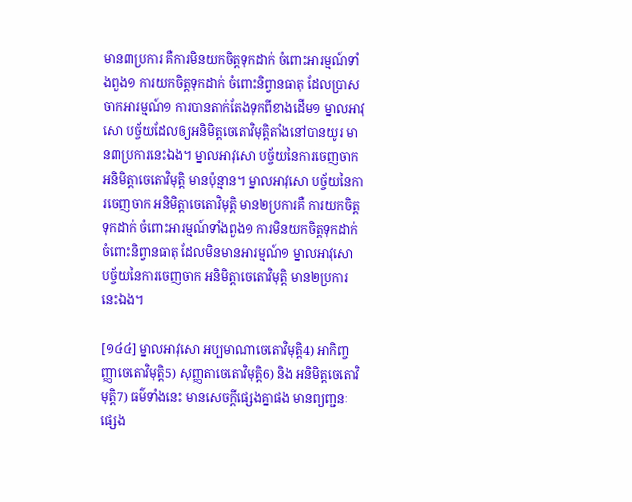មាន៣ប្រការ គឺការមិនយកចិត្តទុកដាក់ ចំពោះអារម្មណ៍ទាំងពួង១ ការយកចិត្តទុកដាក់ ចំពោះនិព្វានធាតុ ដែលប្រាសចាកអារម្មណ៍១ ការបានតាក់តែងទុកពីខាងដើម១ ម្នាលអាវុសោ បច្ច័យដែលឲ្យអនិមិត្តចេតោវិមុត្តិតាំងនៅបានយូរ មាន៣ប្រការនេះឯង។ ម្នាលអាវុសោ បច្ច័យនៃការចេញចាក អនិមិត្តាចេតោវិមុត្តិ មានប៉ុន្មាន។ ម្នាលអាវុសោ បច្ច័យនៃការចេញចាក អនិមិត្តាចេតោវិមុត្តិ មាន២ប្រការគឺ ការយកចិត្តទុកដាក់ ចំពោះអារម្មណ៍ទាំងពួង១ ការមិនយកចិត្តទុកដាក់ ចំពោះនិព្វានធាតុ ដែលមិនមានអារម្មណ៍១ ម្នាលអាវុសោ បច្ច័យនៃការចេញចាក អនិមិត្តាចេតោវិមុត្តិ មាន២ប្រការនេះឯង។

[១៤៤] ម្នាលអាវុសោ អប្បមាណាចេតោវិមុត្តិ4) អាកិញ្ចញ្ញាចេតោវិមុត្តិ5) សុញ្ញតាចេតោវិមុត្តិ6) និង អនិមិត្តចេតោវិមុត្តិ7) ធម៌ទាំងនេះ មានសេចក្តីផ្សេងគ្នាផង មានព្យញ្ជនៈផ្សេង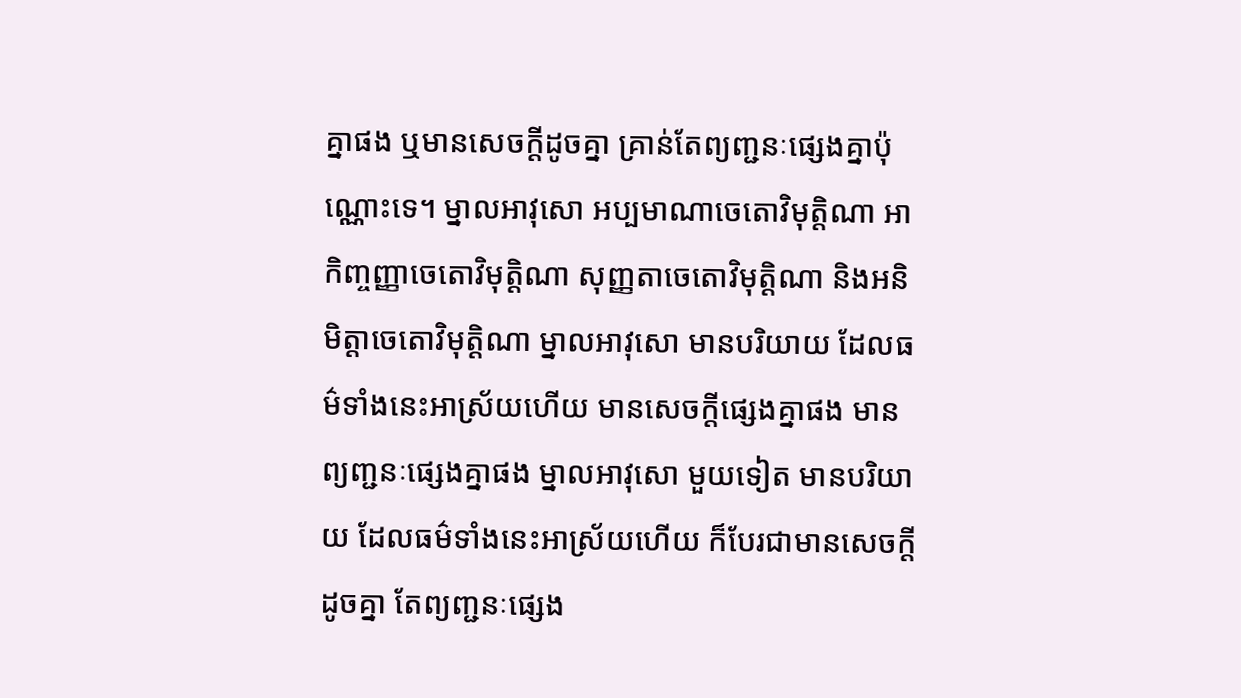គ្នាផង ឬមានសេចក្តីដូចគ្នា គ្រាន់តែព្យញ្ជនៈផ្សេងគ្នាប៉ុណ្ណោះទេ។ ម្នាលអាវុសោ អប្បមាណាចេតោវិមុត្តិណា អាកិញ្ចញ្ញាចេតោវិមុត្តិណា សុញ្ញតាចេតោវិមុត្តិណា និងអនិមិត្តាចេតោវិមុត្តិណា ម្នាលអាវុសោ មានបរិយាយ ដែលធម៌ទាំងនេះអាស្រ័យហើយ មានសេចក្តីផ្សេងគ្នាផង មានព្យញ្ជនៈផ្សេងគ្នាផង ម្នាលអាវុសោ មួយទៀត មានបរិយាយ ដែលធម៌ទាំងនេះអាស្រ័យហើយ ក៏បែរជាមានសេចក្តីដូចគ្នា តែព្យញ្ជនៈផ្សេង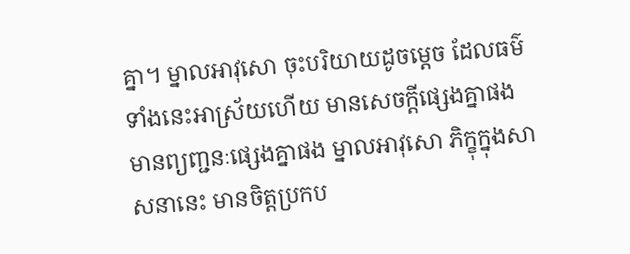គ្នា។ ម្នាលអាវុសោ ចុះបរិយាយដូចម្តេច ដែលធម៌ទាំងនេះអាស្រ័យហើយ មានសេចក្តីផ្សេងគ្នាផង មានព្យញ្ជនៈផ្សេងគ្នាផង ម្នាលអាវុសោ ភិក្ខុក្នុងសាសនានេះ មានចិត្តប្រកប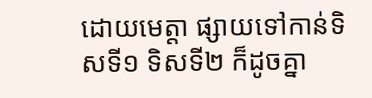ដោយមេត្តា ផ្សាយទៅកាន់ទិសទី១ ទិសទី២ ក៏ដូចគ្នា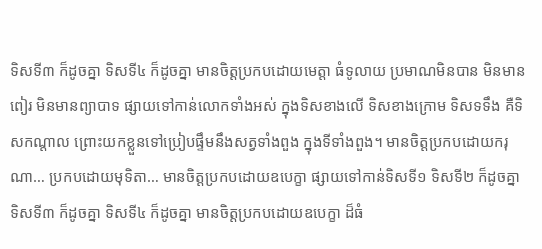ទិសទី៣ ក៏ដូចគ្នា ទិសទី៤ ក៏ដូចគ្នា មានចិត្តប្រកបដោយមេត្តា ធំទូលាយ ប្រមាណមិនបាន មិនមានពៀរ មិនមានព្យាបាទ ផ្សាយទៅកាន់លោកទាំងអស់ ក្នុងទិសខាងលើ ទិសខាងក្រោម ទិសទទឹង គឺទិសកណ្តាល ព្រោះយកខ្លួនទៅប្រៀបផ្ទឹមនឹងសត្វទាំងពួង ក្នុងទីទាំងពួង។ មានចិត្តប្រកបដោយករុណា… ប្រកបដោយមុទិតា… មានចិត្តប្រកបដោយឧបេក្ខា ផ្សាយទៅកាន់ទិសទី១ ទិសទី២ ក៏ដូចគ្នា ទិសទី៣ ក៏ដូចគ្នា ទិសទី៤ ក៏ដូចគ្នា មានចិត្តប្រកបដោយឧបេក្ខា ដ៏ធំ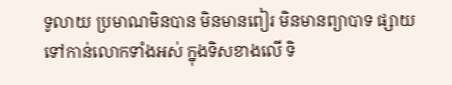ទូលាយ ប្រមាណមិនបាន មិនមានពៀរ មិនមានព្យាបាទ ផ្សាយទៅកាន់លោកទាំងអស់ ក្នុងទិសខាងលើ ទិ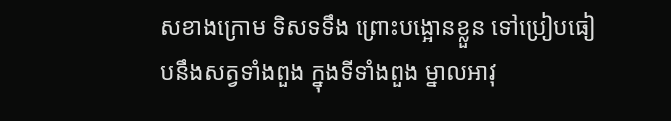សខាងក្រោម ទិសទទឹង ព្រោះបង្អោនខ្លួន ទៅប្រៀបធៀបនឹងសត្វទាំងពួង ក្នុងទីទាំងពួង ម្នាលអាវុ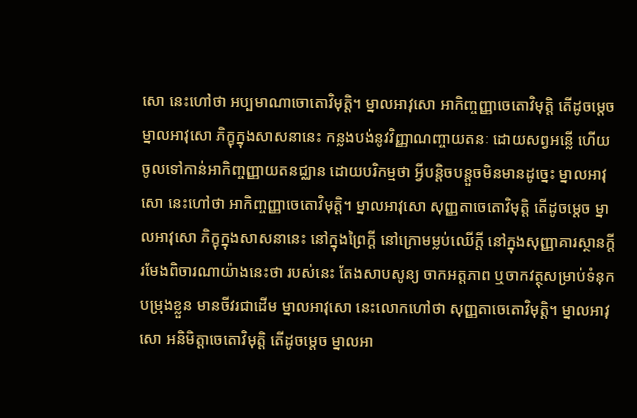សោ នេះហៅថា អប្បមាណាចោតោវិមុត្តិ។ ម្នាលអាវុសោ អាកិញ្ចញ្ញាចេតោវិមុត្តិ តើដូចម្តេច ម្នាលអាវុសោ ភិក្ខុក្នុងសាសនានេះ កន្លងបង់នូវវិញ្ញាណញ្ចាយតនៈ ដោយសព្វអន្លើ ហើយចូលទៅកាន់អាកិញ្ចញ្ញាយតនជ្ឈាន ដោយបរិកម្មថា អ្វីបន្តិចបន្តួចមិនមានដូច្នេះ ម្នាលអាវុសោ នេះហៅថា អាកិញ្ចញ្ញាចេតោវិមុត្តិ។ ម្នាលអាវុសោ សុញ្ញតាចេតោវិមុត្តិ តើដូចម្តេច ម្នាលអាវុសោ ភិក្ខុក្នុងសាសនានេះ នៅក្នុងព្រៃក្តី នៅក្រោមម្លប់ឈើក្តី នៅក្នុងសុញ្ញាគារស្ថានក្តី រមែងពិចារណាយ៉ាងនេះថា របស់នេះ តែងសាបសូន្យ ចាកអត្តភាព ឬចាកវត្ថុសម្រាប់ទំនុកបម្រុងខ្លួន មានចីវរជាដើម ម្នាលអាវុសោ នេះលោកហៅថា សុញ្ញតាចេតោវិមុត្តិ។ ម្នាលអាវុសោ អនិមិត្តាចេតោវិមុត្តិ តើដូចម្តេច ម្នាលអា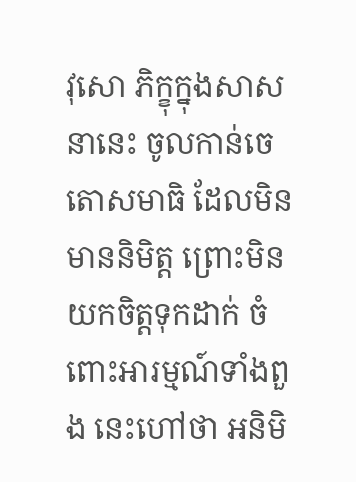វុសោ ភិក្ខុក្នុងសាសនានេះ ចូលកាន់ចេតោសមាធិ ដែលមិនមាននិមិត្ត ព្រោះមិនយកចិត្តទុកដាក់ ចំពោះអារម្មណ៍ទាំងពួង នេះហៅថា អនិមិ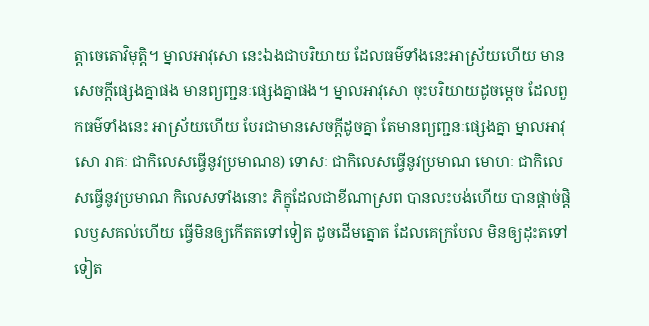ត្តាចេតោវិមុត្តិ។ ម្នាលអាវុសោ នេះឯងជាបរិយាយ ដែលធម៌ទាំងនេះអាស្រ័យហើយ មានសេចក្តីផ្សេងគ្នាផង មានព្យញ្ជនៈផ្សេងគ្នាផង។ ម្នាលអាវុសោ ចុះបរិយាយដូចម្តេច ដែលពួកធម៌ទាំងនេះ អាស្រ័យហើយ បែរជាមានសេចក្តីដូចគ្នា តែមានព្យញ្ជនៈផ្សេងគ្នា ម្នាលអាវុសោ រាគៈ ជាកិលេសធ្វើនូវប្រមាណ8) ទោសៈ ជាកិលេសធ្វើនូវប្រមាណ មោហៈ ជាកិលេសធ្វើនូវប្រមាណ កិលេសទាំងនោះ ភិក្ខុដែលជាខីណាស្រព បានលះបង់ហើយ បានផ្តាច់ផ្តិលឫសគល់ហើយ ធ្វើមិនឲ្យកើតតទៅទៀត ដូចដើមត្នោត ដែលគេក្របែល មិនឲ្យដុះតទៅទៀត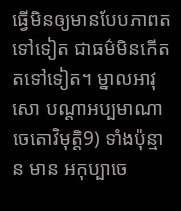ធ្វើមិនឲ្យមានបែបភាពតទៅទៀត ជាធម៌មិនកើតតទៅទៀត។ ម្នាលអាវុសោ បណ្តាអប្បមាណាចេតោវិមុត្តិ9) ទាំងប៉ុន្មាន មាន អកុប្បាចេ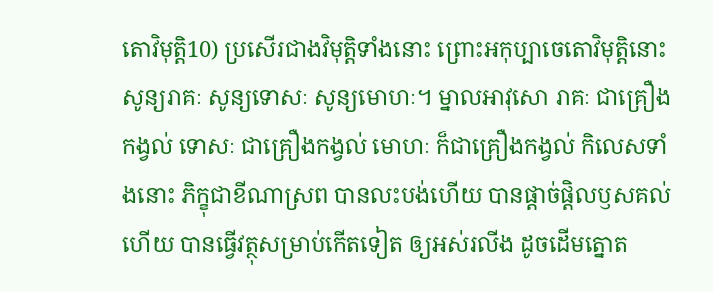តោវិមុត្តិ10) ប្រសើរជាងវិមុត្តិទាំងនោះ ព្រោះអកុប្បាចេតោវិមុត្តិនោះ សូន្យរាគៈ សូន្យទោសៈ សូន្យមោហៈ។ ម្នាលអាវុសោ រាគៈ ជាគ្រឿងកង្វល់ ទោសៈ ជាគ្រឿងកង្វល់ មោហៈ ក៏ជាគ្រឿងកង្វល់ កិលេសទាំងនោះ ភិក្ខុជាខីណាស្រព បានលះបង់ហើយ បានផ្តាច់ផ្តិលឫសគល់ហើយ បានធ្វើវត្ថុសម្រាប់កើតទៀត ឲ្យអស់រលីង ដូចដើមត្នោត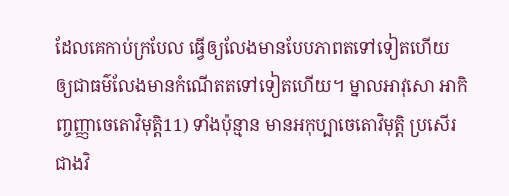ដែលគេកាប់ក្របែល ធ្វើឲ្យលែងមានបែបភាពតទៅទៀតហើយ ឲ្យជាធម៌លែងមានកំណើតតទៅទៀតហើយ។ ម្នាលអាវុសោ អាកិញ្ចញ្ញាចេតោវិមុត្តិ11) ទាំងប៉ុន្មាន មានអកុប្បាចេតោវិមុត្តិ ប្រសើរជាងវិ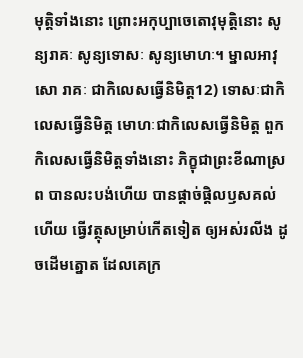មុត្តិទាំងនោះ ព្រោះអកុប្បាចេតោវុមុត្តិនោះ សូន្យរាគៈ សូន្យទោសៈ សូន្យមោហៈ។ ម្នាលអាវុសោ រាគៈ ជាកិលេសធ្វើនិមិត្ត12) ទោសៈជាកិលេសធ្វើនិមិត្ត មោហៈជាកិលេសធ្វើនិមិត្ត ពួកកិលេសធ្វើនិមិត្តទាំងនោះ ភិក្ខុជាព្រះខីណាស្រព បានលះបង់ហើយ បានផ្តាច់ផ្តិលឫសគល់ហើយ ធ្វើវត្ថុសម្រាប់កើតទៀត ឲ្យអស់រលីង ដូចដើមត្នោត ដែលគេក្រ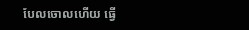បែលចោលហើយ ធ្វើ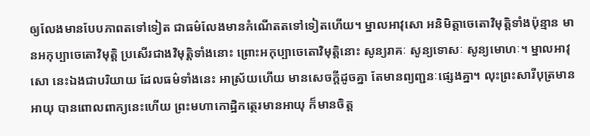ឲ្យលែងមានបែបភាពតទៅទៀត ជាធម៌លែងមានកំណើតតទៅទៀតហើយ។ ម្នាលអាវុសោ អនិមិត្តាចេតោវិមុត្តិទាំងប៉ុន្មាន មានអកុប្បាចេតោវិមុត្តិ ប្រសើរជាងវិមុត្តិទាំងនោះ ព្រោះអកុប្បាចេតោវិមុត្តិនោះ សូន្យរាគៈ សូន្យទោសៈ សូន្យមោហៈ។ ម្នាលអាវុសោ នេះឯងជាបរិយាយ ដែលធម៌ទាំងនេះ អាស្រ័យហើយ មានសេចក្តីដូចគ្នា តែមានព្យញ្ជនៈផ្សេងគ្នា។ លុះព្រះសារីបុត្រមានអាយុ បានពោលពាក្យនេះហើយ ព្រះមហាកោដ្ឋិកត្ថេរមានអាយុ ក៏មានចិត្ត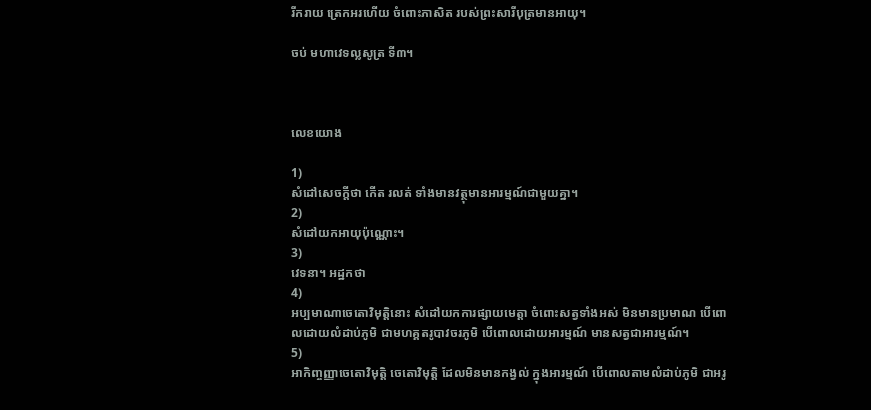រីករាយ ត្រេកអរហើយ ចំពោះភាសិត របស់ព្រះសារីបុត្រមានអាយុ។

ចប់ មហាវេទល្លសូត្រ ទី៣។



លេខយោង

1)
សំដៅសេចក្តីថា កើត រលត់ ទាំងមានវត្ថុមានអារម្មណ៍ជាមួយគ្នា។
2)
សំដៅយកអាយុប៉ុណ្ណោះ។
3)
វេទនា។ អដ្ឋកថា
4)
អប្បមាណាចេតោវិមុត្តិនោះ សំដៅយកការផ្សាយមេត្តា ចំពោះសត្វទាំងអស់ មិនមានប្រមាណ បើពោលដោយលំដាប់ភូមិ ជាមហគ្គតរូបាវចរភូមិ បើពោលដោយអារម្មណ៍ មានសត្វជាអារម្មណ៍។
5)
អាកិញ្ចញ្ញាចេតោវិមុត្តិ ចេតោវិមុត្តិ ដែលមិនមានកង្វល់ ក្នុងអារម្មណ៍ បើពោលតាមលំដាប់ភូមិ ជាអរូ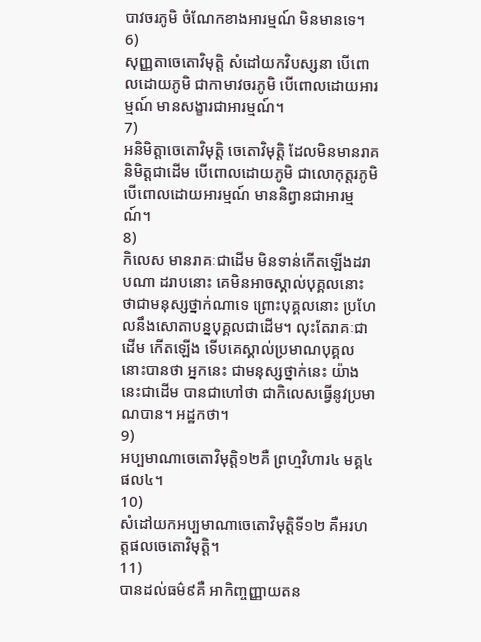បាវចរភូមិ ចំណែកខាងអារម្មណ៍ មិនមានទេ។
6)
សុញ្ញតាចេតោវិមុត្តិ សំដៅយកវិបស្សនា បើពោលដោយភូមិ ជាកាមាវចរភូមិ បើពោលដោយអារម្មណ៍ មានសង្ខារជាអារម្មណ៍។
7)
អនិមិត្តាចេតោវិមុត្តិ ចេតោវិមុត្តិ ដែលមិនមានរាគនិមិត្តជាដើម បើពោលដោយភូមិ ជាលោកុត្តរភូមិ បើពោលដោយអារម្មណ៍ មាននិព្វានជាអារម្មណ៍។
8)
កិលេស មានរាគៈជាដើម មិនទាន់កើតឡើងដរាបណា ដរាបនោះ គេមិនអាចស្គាល់បុគ្គលនោះ ថាជាមនុស្សថ្នាក់ណាទេ ព្រោះបុគ្គលនោះ ប្រហែលនឹងសោតាបន្នបុគ្គលជាដើម។ លុះតែរាគៈជាដើម កើតឡើង ទើបគេស្គាល់ប្រមាណបុគ្គលនោះបានថា អ្នកនេះ ជាមនុស្សថ្នាក់នេះ យ៉ាងនេះជាដើម បានជាហៅថា ជាកិលេសធ្វើនូវប្រមាណបាន។ អដ្ឋកថា។
9)
អប្បមាណាចេតោវិមុត្តិ១២គឺ ព្រហ្មវិហារ៤ មគ្គ៤ ផល៤។
10)
សំដៅយកអប្បមាណាចេតោវិមុត្តិទី១២ គឺអរហត្តផលចេតោវិមុត្តិ។
11)
បានដល់ធម៌៩គឺ អាកិញ្ចញ្ញាយតន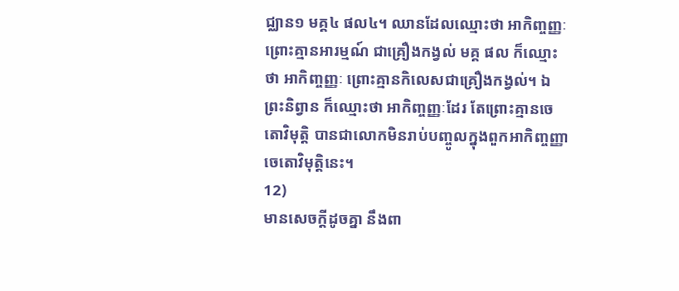ជ្ឈាន១ មគ្គ៤ ផល៤។ ឈានដែលឈ្មោះថា អាកិញ្ចញ្ញៈ ព្រោះគ្មានអារម្មណ៍ ជាគ្រឿងកង្វល់ មគ្គ ផល ក៏ឈ្មោះថា អាកិញ្ចញ្ញៈ ព្រោះគ្មានកិលេសជាគ្រឿងកង្វល់។ ឯព្រះនិព្វាន ក៏ឈ្មោះថា អាកិញ្ចញ្ញៈដែរ តែព្រោះគ្មានចេតោវិមុត្តិ បានជាលោកមិនរាប់បញ្ចូលក្នុងពួកអាកិញ្ចញ្ញាចេតោវិមុត្តិនេះ។
12)
មានសេចក្តីដូចគ្នា នឹងពា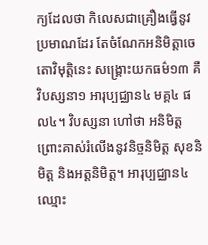ក្យដែលថា កិលេសជាគ្រឿងធ្វើនូវប្រមាណដែរ តែចំណែកអនិមិត្តាចេតោវិមុត្តិនេះ សង្គ្រោះយកធម៌១៣ គឺវិបស្សនា១ អារុប្បជ្ឈាន៤ មគ្គ៤ ផល៤។ វិបស្សនា ហៅថា អនិមិត្ត ព្រោះគាស់រំលើងនូវនិច្ចនិមិត្ត សុខនិមិត្ត និងអត្តនិមិត្ត។ អារុប្បជ្ឈាន៤ ឈ្មោះ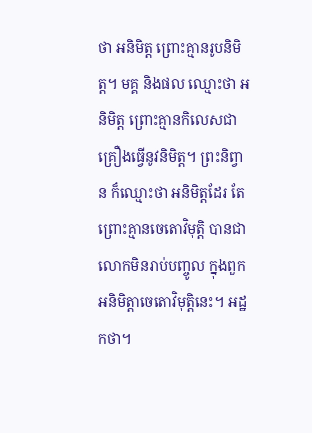ថា អនិមិត្ត ព្រោះគ្មានរូបនិមិត្ត។ មគ្គ និងផល ឈ្មោះថា អនិមិត្ត ព្រោះគ្មានកិលេសជាគ្រឿងធ្វើនូវនិមិត្ត។ ព្រះនិព្វាន ក៏ឈ្មោះថា អនិមិត្តដែរ តែព្រោះគ្មានចេតោវិមុត្តិ បានជាលោកមិនរាប់បញ្ចូល ក្នុងពួកអនិមិត្តាចេតោវិមុត្តិនេះ។ អដ្ឋកថា។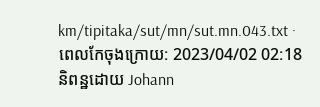km/tipitaka/sut/mn/sut.mn.043.txt · ពេលកែចុងក្រោយ: 2023/04/02 02:18 និពន្ឋដោយ Johann